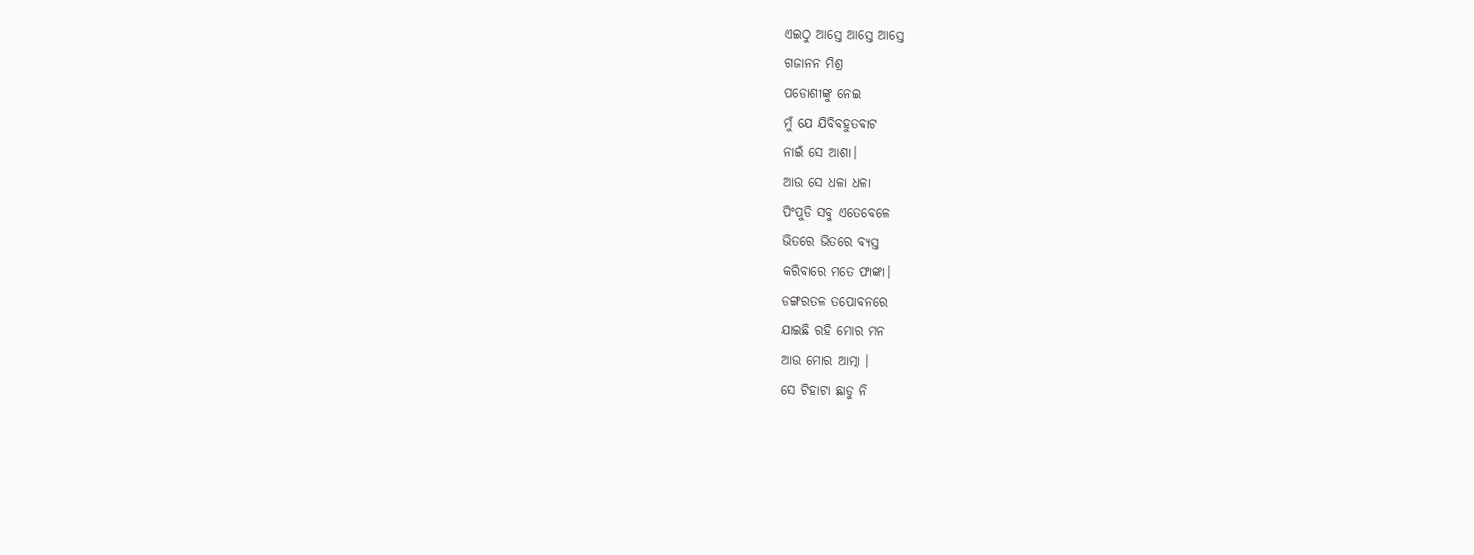ଏଇଠୁ ଆସ୍ତେ ଆସ୍ତେ ଆସ୍ତେ
ଗଜାନନ ମିଶ୍ର
ପଡୋଶୀଙ୍କୁ ନେଇ
ମୁଁ ଯେ ଯିବିବହୁତବାଟ
ନାଇଁ ସେ ଆଶା।
ଆଉ ସେ ଧଳା ଧଳା
ପିଂପୁଡି ସବୁ ଏତେବେଳେ
ଭିତରେ ଭିତରେ ବ୍ୟସ୍ତ
କରିବାରେ ମତେ ଫାଙ୍କା।
ଡଙ୍ଗରତଳ ତପୋବନରେ
ଯାଇଛି ରହି ମୋର ମନ
ଆଉ ମୋର ଆତ୍ମା ।
ସେ ଟିହାଟା ଛାଡୁ ନି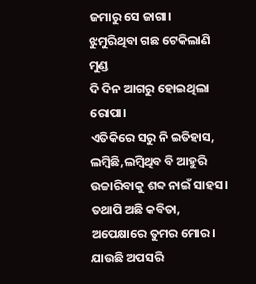ଜମାରୁ ସେ ଜାଗା।
ଝୁମୁରିଥିବା ଗଛ ଟେକିଲାଣି ମୁଣ୍ଡ
ଦି ଦିନ ଆଗରୁ ହୋଇଥିଲା ରୋପା।
ଏତିକିରେ ସରୁ ନି ଇତିହାସ,
ଲମ୍ୱିଛି,ଲମ୍ୱିଥିବ ବି ଆହୁରି
ଉଚ୍ଚାରିବାକୁ ଶବ୍ଦ ନାଇଁ ସାହସ।
ତଥାପି ଅଛି କବିତା,
ଅପେକ୍ଷାରେ ତୁମର ମୋର।
ଯାଉଛି ଅପସରି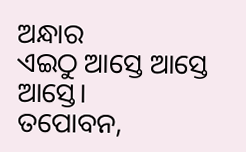ଅନ୍ଧାର
ଏଇଠୁ ଆସ୍ତେ ଆସ୍ତେ ଆସ୍ତେ।
ତପୋବନ,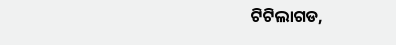ଟିଟିଲାଗଡ,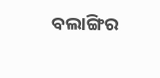ବଲାଙ୍ଗିର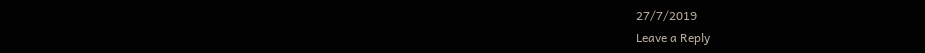27/7/2019
Leave a Reply